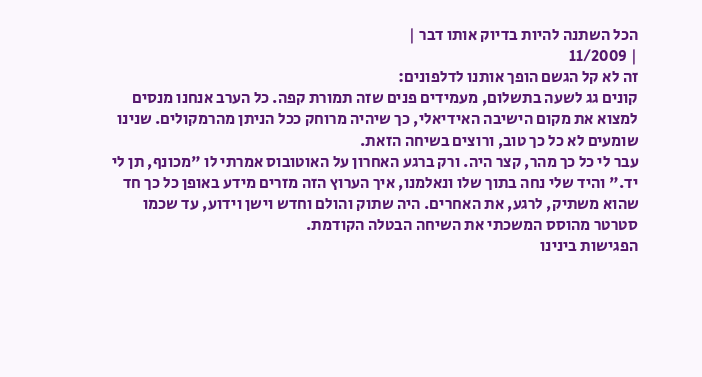הכל השתנה להיות בדיוק אותו דבר |
| 11/2009
זה לא קל הגשם הופך אותנו לדלפונים:
קונים גג לשעה בתשלום, מעמידים פנים שזה תמורת קפה. כל הערב אנחנו מנסים למצוא את מקום הישיבה האידיאלי, כך שיהיה מרוחק ככל הניתן מהרמקולים. שנינו שומעים לא כל כך טוב, ורוצים בשיחה הזאת.
עבר לי כל כך מהר, קצר היה. ורק ברגע האחרון על האוטובוס אמרתי לו "מכונף, תן לי יד." והיד שלי נחה בתוך שלו ונאלמנו, איך הערוץ הזה מזרים מידע באופן כל כך חד שהוא משתיק, לרגע, את האחרים. היה שתוק והולם וחדש וישן וידוע, עד שכמו סטרטר מהוסס המשכתי את השיחה הבטלה הקודמת.
הפגישות בינינו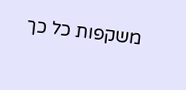משקפות כל כך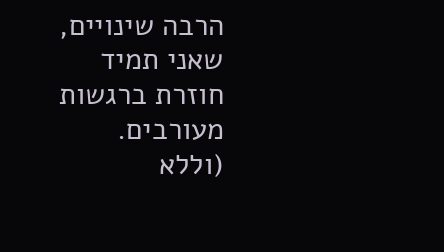הרבה שינויים, שאני תמיד חוזרת ברגשות מעורבים.
(וללא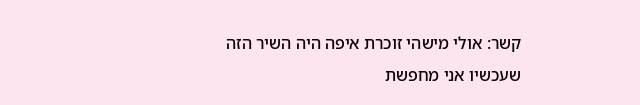קשר: אולי מישהי זוכרת איפה היה השיר הזה שעכשיו אני מחפשת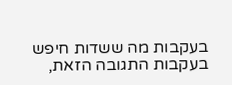בעקבות מה ששדות חיפש בעקבות התגובה הזאת,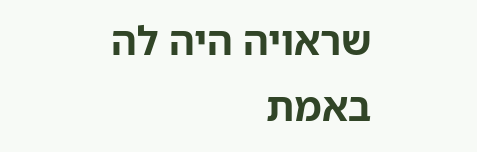שראויה היה לה באמת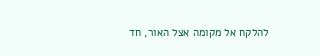להלקח אל מקומה אצל האור, חד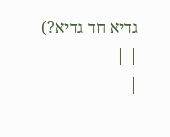גדיא חד גדיא?)
| |
|